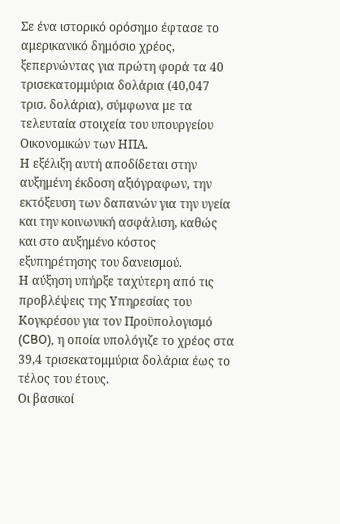Σε ένα ιστορικό ορόσημο έφτασε το αμερικανικό δημόσιο χρέος, ξεπερνώντας για πρώτη φορά τα 40 τρισεκατομμύρια δολάρια (40,047 τρισ. δολάρια), σύμφωνα με τα τελευταία στοιχεία του υπουργείου Οικονομικών των ΗΠΑ.
Η εξέλιξη αυτή αποδίδεται στην αυξημένη έκδοση αξιόγραφων, την εκτόξευση των δαπανών για την υγεία και την κοινωνική ασφάλιση, καθώς και στο αυξημένο κόστος εξυπηρέτησης του δανεισμού.
Η αύξηση υπήρξε ταχύτερη από τις προβλέψεις της Υπηρεσίας του Κογκρέσου για τον Προϋπολογισμό (CBO), η οποία υπολόγιζε το χρέος στα 39,4 τρισεκατομμύρια δολάρια έως το τέλος του έτους.
Οι βασικοί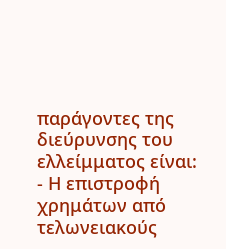παράγοντες της διεύρυνσης του ελλείμματος είναι:
- Η επιστροφή χρημάτων από τελωνειακούς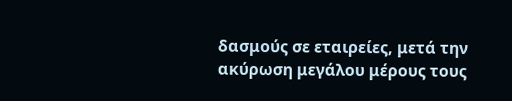δασμούς σε εταιρείες, μετά την ακύρωση μεγάλου μέρους τους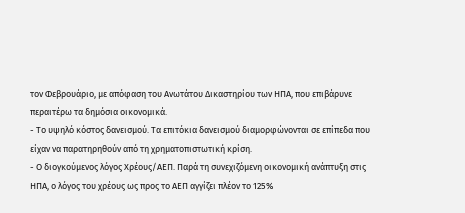τον Φεβρουάριο, με απόφαση του Ανωτάτου Δικαστηρίου των ΗΠΑ, που επιβάρυνε περαιτέρω τα δημόσια οικονομικά.
- Το υψηλό κόστος δανεισμού. Τα επιτόκια δανεισμού διαμορφώνονται σε επίπεδα που είχαν να παρατηρηθούν από τη χρηματοπιστωτική κρίση.
- Ο διογκούμενος λόγος Χρέους/ΑΕΠ. Παρά τη συνεχιζόμενη οικονομική ανάπτυξη στις ΗΠΑ, ο λόγος του χρέους ως προς το ΑΕΠ αγγίζει πλέον το 125%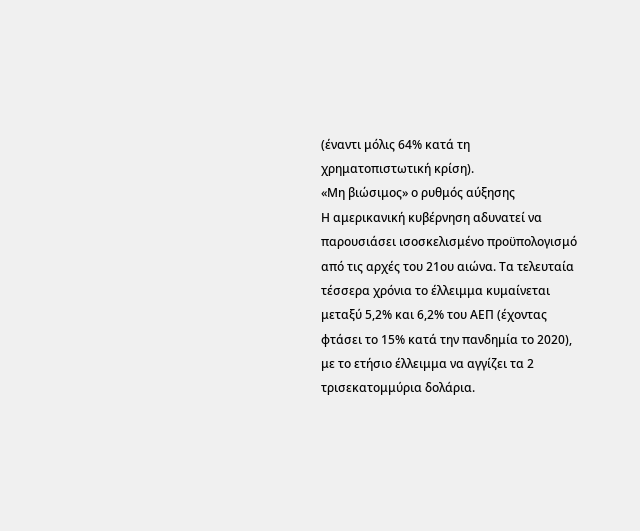(έναντι μόλις 64% κατά τη χρηματοπιστωτική κρίση).
«Μη βιώσιμος» ο ρυθμός αύξησης
Η αμερικανική κυβέρνηση αδυνατεί να παρουσιάσει ισοσκελισμένο προϋπολογισμό από τις αρχές του 21ου αιώνα. Τα τελευταία τέσσερα χρόνια το έλλειμμα κυμαίνεται μεταξύ 5,2% και 6,2% του ΑΕΠ (έχοντας φτάσει το 15% κατά την πανδημία το 2020), με το ετήσιο έλλειμμα να αγγίζει τα 2 τρισεκατομμύρια δολάρια.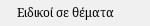Ειδικοί σε θέματα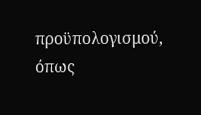προϋπολογισμού, όπως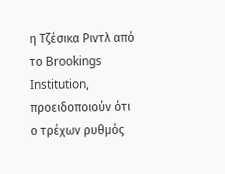η Τζέσικα Ριντλ από το Brookings Institution, προειδοποιούν ότι ο τρέχων ρυθμός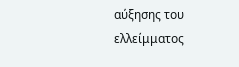αύξησης του ελλείμματος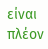είναι πλέον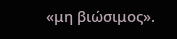«μη βιώσιμος».